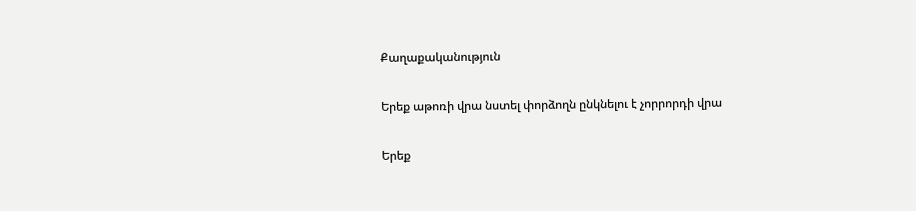Քաղաքականություն

Երեք աթոռի վրա նստել փորձողն ընկնելու է չորրորդի վրա

Երեք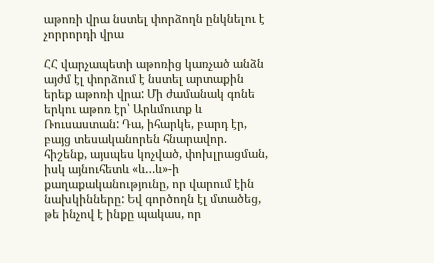աթոռի վրա նստել փորձողն ընկնելու է չորրորդի վրա

ՀՀ վարչապետի աթոռից կառչած անձն այժմ էլ փորձում է նստել արտաքին երեք աթոռի վրա: Մի ժամանակ գոնե երկու աթոռ էր՝ Արևմուտք և Ռուսաստան: Դա, իհարկե, բարդ էր, բայց տեսականորեն հնարավոր. հիշենք, այսպես կոչված, փոխլրացման, իսկ այնուհետև «և…և»-ի քաղաքականությունը, որ վարում էին նախկինները: Եվ գործողն էլ մտածեց, թե ինչով է ինքը պակաս, որ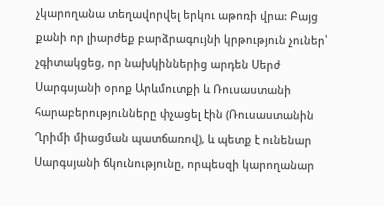չկարողանա տեղավորվել երկու աթոռի վրա: Բայց քանի որ լիարժեք բարձրագույնի կրթություն չուներ՝ չգիտակցեց, որ նախկիններից արդեն Սերժ Սարգսյանի օրոք Արևմուտքի և Ռուսաստանի հարաբերությունները փչացել էին (Ռուսաստանին Ղրիմի միացման պատճառով), և պետք է ունենար Սարգսյանի ճկունությունը, որպեսզի կարողանար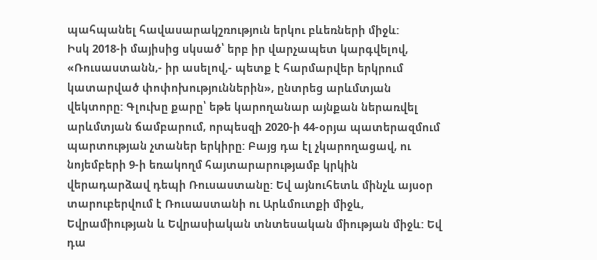պահպանել հավասարակշռություն երկու բևեռների միջև:
Իսկ 2018-ի մայիսից սկսած՝ երբ իր վարչապետ կարգվելով, «Ռուսաստանն,- իր ասելով,- պետք է հարմարվեր երկրում կատարված փոփոխություններին», ընտրեց արևմտյան վեկտորը: Գլուխը քարը՝ եթե կարողանար այնքան ներառվել արևմտյան ճամբարում, որպեսզի 2020-ի 44-օրյա պատերազմում պարտության չտաներ երկիրը: Բայց դա էլ չկարողացավ, ու նոյեմբերի 9-ի եռակողմ հայտարարությամբ կրկին վերադարձավ դեպի Ռուսաստանը: Եվ այնուհետև մինչև այսօր տարուբերվում է Ռուսաստանի ու Արևմուտքի միջև, Եվրամիության և Եվրասիական տնտեսական միության միջև: Եվ դա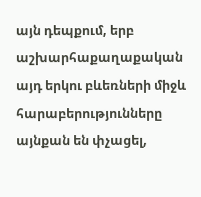այն դեպքում, երբ աշխարհաքաղաքական այդ երկու բևեռների միջև հարաբերությունները այնքան են փչացել,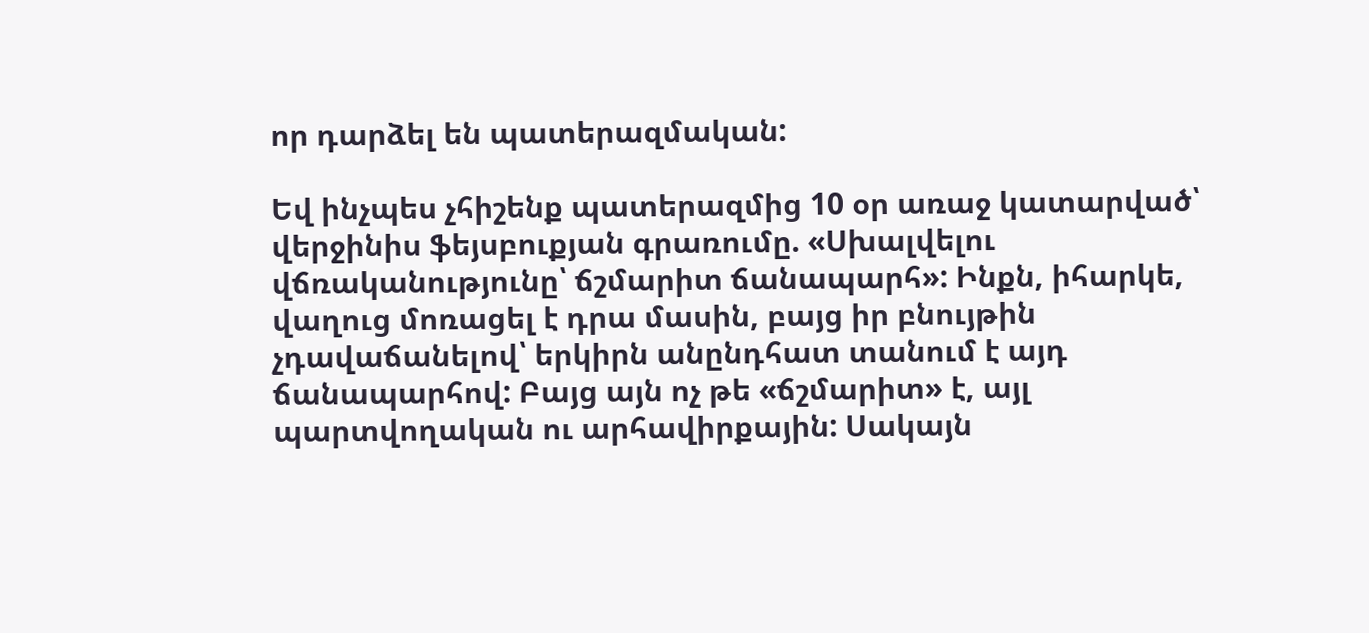որ դարձել են պատերազմական:

Եվ ինչպես չհիշենք պատերազմից 10 օր առաջ կատարված՝ վերջինիս ֆեյսբուքյան գրառումը. «Սխալվելու վճռականությունը՝ ճշմարիտ ճանապարհ»: Ինքն, իհարկե, վաղուց մոռացել է դրա մասին, բայց իր բնույթին չդավաճանելով՝ երկիրն անընդհատ տանում է այդ ճանապարհով: Բայց այն ոչ թե «ճշմարիտ» է, այլ պարտվողական ու արհավիրքային: Սակայն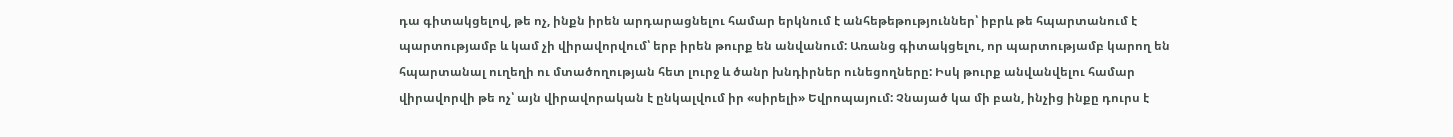դա գիտակցելով, թե ոչ, ինքն իրեն արդարացնելու համար երկնում է անհեթեթություններ՝ իբրև թե հպարտանում է պարտությամբ և կամ չի վիրավորվում՝ երբ իրեն թուրք են անվանում: Առանց գիտակցելու, որ պարտությամբ կարող են հպարտանալ ուղեղի ու մտածողության հետ լուրջ և ծանր խնդիրներ ունեցողները: Իսկ թուրք անվանվելու համար վիրավորվի թե ոչ՝ այն վիրավորական է ընկալվում իր «սիրելի» Եվրոպայում: Չնայած կա մի բան, ինչից ինքը դուրս է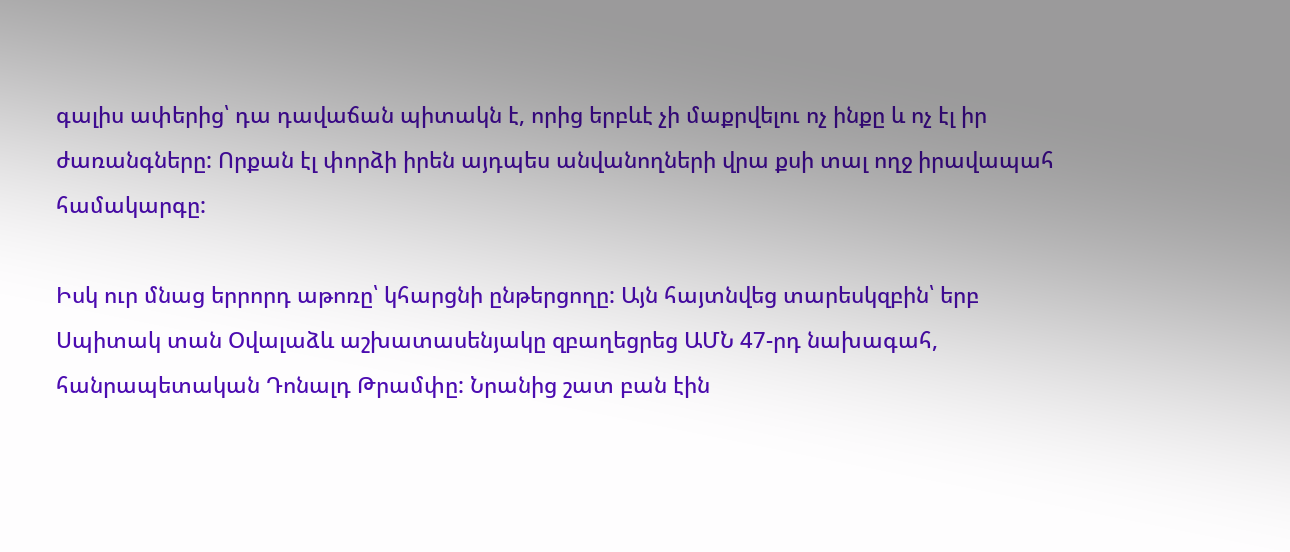գալիս ափերից՝ դա դավաճան պիտակն է, որից երբևէ չի մաքրվելու ոչ ինքը և ոչ էլ իր ժառանգները: Որքան էլ փորձի իրեն այդպես անվանողների վրա քսի տալ ողջ իրավապահ համակարգը:

Իսկ ուր մնաց երրորդ աթոռը՝ կհարցնի ընթերցողը: Այն հայտնվեց տարեսկզբին՝ երբ Սպիտակ տան Օվալաձև աշխատասենյակը զբաղեցրեց ԱՄՆ 47-րդ նախագահ, հանրապետական Դոնալդ Թրամփը: Նրանից շատ բան էին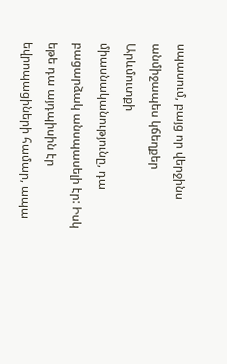սպասում, բայց որ վերջինս անմիջապես կճեղքեր Արևմուտքի միասնականությունը, դա բացարձակ անսպասելի էր: Իսկ եթե դա այդպիսին էր եվրոպացիների համար, ապա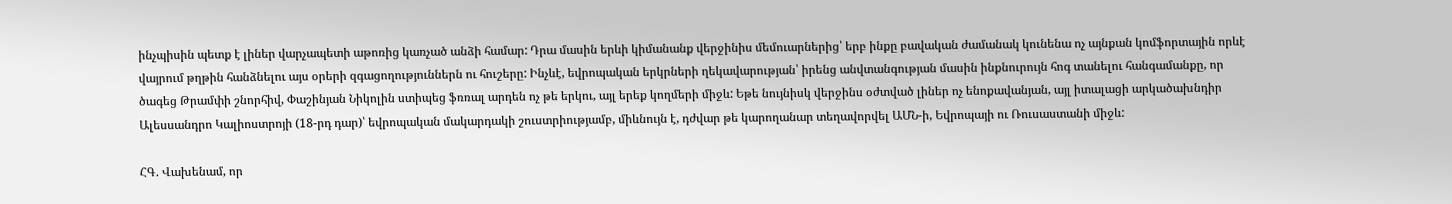ինչպիսին պետք է լիներ վարչապետի աթոռից կառչած անձի համար: Դրա մասին երևի կիմանանք վերջինիս մեմուարներից՝ երբ ինքը բավական ժամանակ կունենա ոչ այնքան կոմֆորտային որևէ վայրում թղթին հանձնելու այս օրերի զգացողություններն ու հուշերը: Ինչևէ, եվրոպական երկրների ղեկավարության՝ իրենց անվտանգության մասին ինքնուրույն հոգ տանելու հանգամանքը, որ ծագեց Թրամփի շնորհիվ, Փաշինյան Նիկոլին ստիպեց ֆռռալ արդեն ոչ թե երկու, այլ երեք կողմերի միջև: Եթե նույնիսկ վերջինս օժտված լիներ ոչ ենոքավանյան, այլ իտալացի արկածախնդիր Ալեսսանդրո Կալիոստրոյի (18-րդ դար)՝ եվրոպական մակարդակի շուստրիությամբ, միևնույն է, դժվար թե կարողանար տեղավորվել ԱՄՆ-ի, Եվրոպայի ու Ռուսաստանի միջև:

ՀԳ. Վախենամ, որ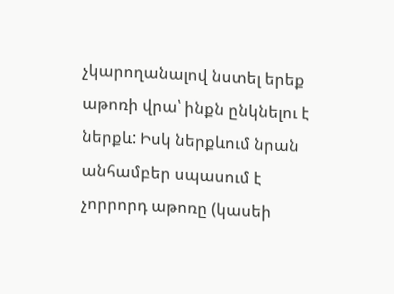չկարողանալով նստել երեք աթոռի վրա՝ ինքն ընկնելու է ներքև: Իսկ ներքևում նրան անհամբեր սպասում է չորրորդ աթոռը (կասեի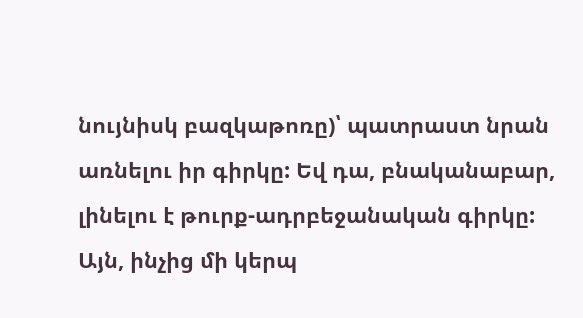նույնիսկ բազկաթոռը)՝ պատրաստ նրան առնելու իր գիրկը: Եվ դա, բնականաբար, լինելու է թուրք-ադրբեջանական գիրկը: Այն, ինչից մի կերպ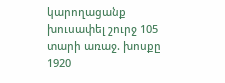կարողացանք խուսափել շուրջ 105 տարի առաջ. խոսքը 1920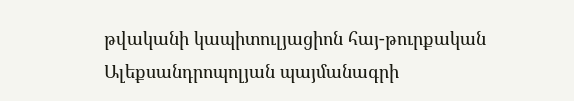թվականի կապիտուլյացիոն հայ-թուրքական Ալեքսանդրոպոլյան պայմանագրի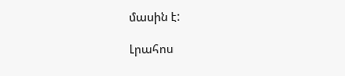մասին է:

Լրահոս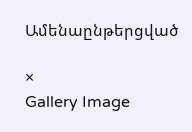Ամենաընթերցված

×
Gallery Image